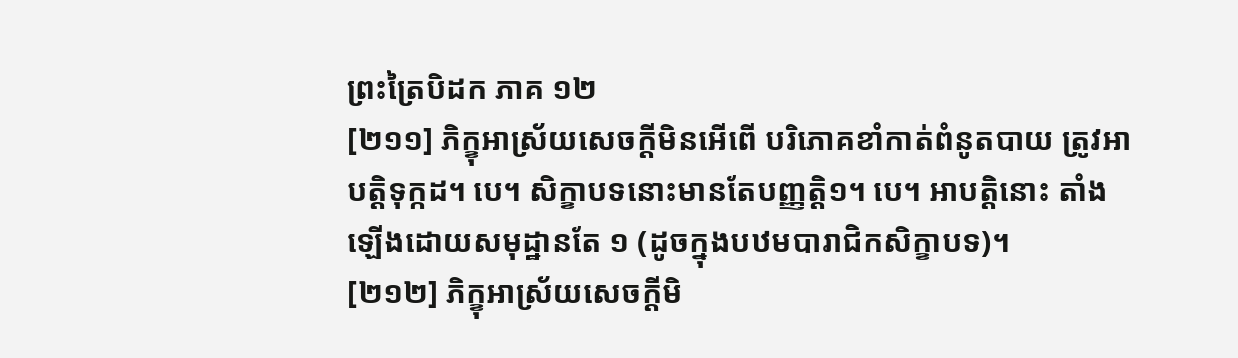ព្រះត្រៃបិដក ភាគ ១២
[២១១] ភិក្ខុអាស្រ័យសេចក្ដីមិនអើពើ បរិភោគខាំកាត់ពំនូតបាយ ត្រូវអាបត្ដិទុក្កដ។ បេ។ សិក្ខាបទនោះមានតែបញ្ញត្ដិ១។ បេ។ អាបត្ដិនោះ តាំងឡើងដោយសមុដ្ឋានតែ ១ (ដូចក្នុងបឋមបារាជិកសិក្ខាបទ)។
[២១២] ភិក្ខុអាស្រ័យសេចក្ដីមិ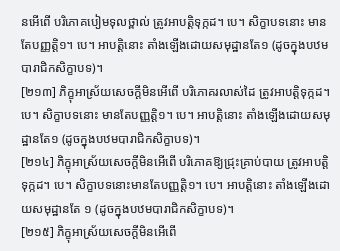នអើពើ បរិភោគបៀមទុលថ្ពាល់ ត្រូវអាបត្ដិទុក្កដ។ បេ។ សិក្ខាបទនោះ មានតែបញ្ញត្ដិ១។ បេ។ អាបត្ដិនោះ តាំងឡើងដោយសមុដ្ឋានតែ១ (ដូចក្នុងបឋមបារាជិកសិក្ខាបទ)។
[២១៣] ភិក្ខុអាស្រ័យសេចក្ដីមិនអើពើ បរិភោគរលាស់ដៃ ត្រូវអាបត្ដិទុក្កដ។ បេ។ សិក្ខាបទនោះ មានតែបញ្ញត្ដិ១។ បេ។ អាបត្ដិនោះ តាំងឡើងដោយសមុដ្ឋានតែ១ (ដូចក្នុងបឋមបារាជិកសិក្ខាបទ)។
[២១៤] ភិក្ខុអាស្រ័យសេចក្ដីមិនអើពើ បរិភោគឱ្យជ្រុះគ្រាប់បាយ ត្រូវអាបត្ដិទុក្កដ។ បេ។ សិក្ខាបទនោះមានតែបញ្ញត្ដិ១។ បេ។ អាបត្ដិនោះ តាំងឡើងដោយសមុដ្ឋានតែ ១ (ដូចក្នុងបឋមបារាជិកសិក្ខាបទ)។
[២១៥] ភិក្ខុអាស្រ័យសេចក្ដីមិនអើពើ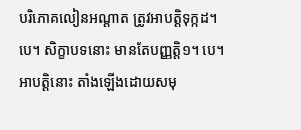បរិភោគលៀនអណ្ដាត ត្រូវអាបត្ដិទុក្កដ។ បេ។ សិក្ខាបទនោះ មានតែបញ្ញត្ដិ១។ បេ។ អាបត្ដិនោះ តាំងឡើងដោយសមុ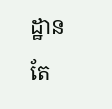ដ្ឋានតែ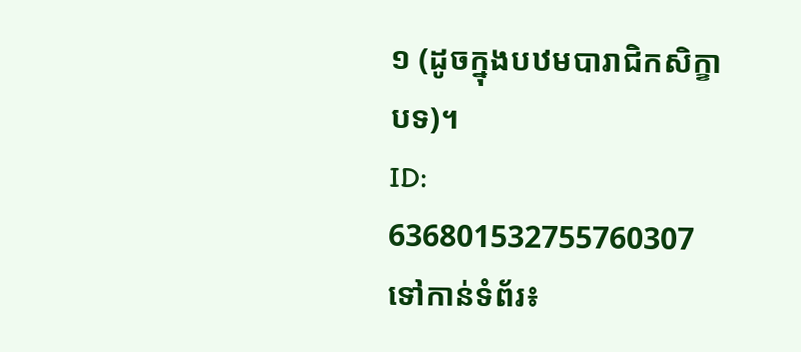១ (ដូចក្នុងបឋមបារាជិកសិក្ខាបទ)។
ID: 636801532755760307
ទៅកាន់ទំព័រ៖